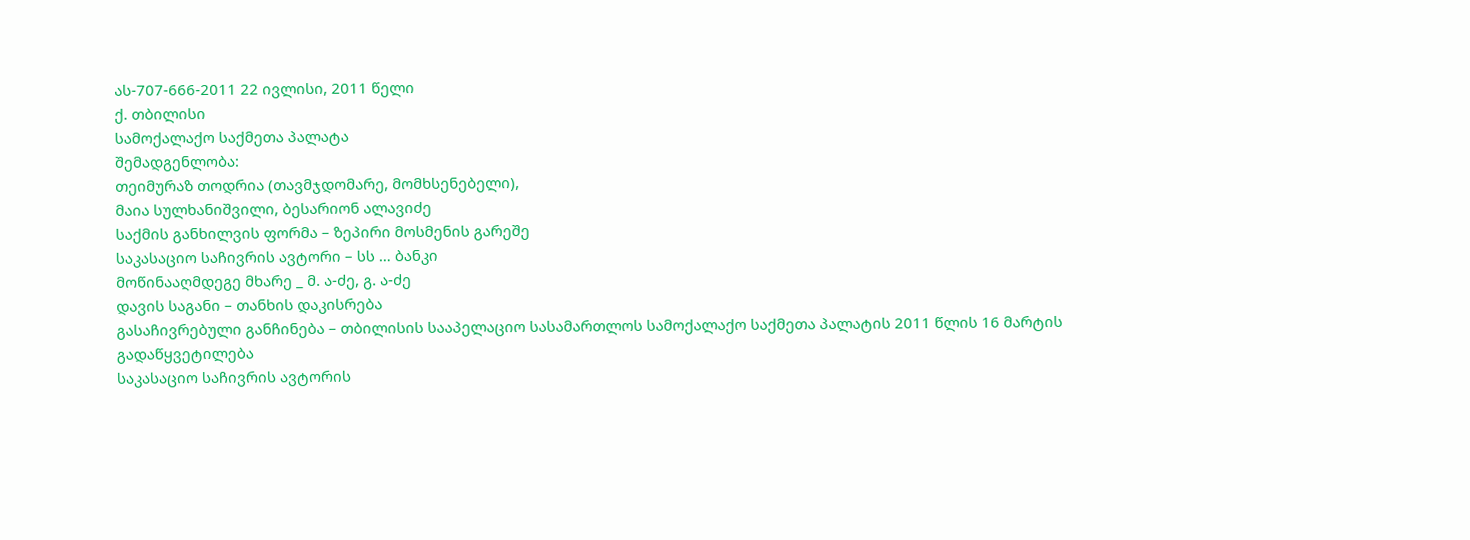ას-707-666-2011 22 ივლისი, 2011 წელი
ქ. თბილისი
სამოქალაქო საქმეთა პალატა
შემადგენლობა:
თეიმურაზ თოდრია (თავმჯდომარე, მომხსენებელი),
მაია სულხანიშვილი, ბესარიონ ალავიძე
საქმის განხილვის ფორმა – ზეპირი მოსმენის გარეშე
საკასაციო საჩივრის ავტორი – სს … ბანკი
მოწინააღმდეგე მხარე _ მ. ა-ძე, გ. ა-ძე
დავის საგანი – თანხის დაკისრება
გასაჩივრებული განჩინება – თბილისის სააპელაციო სასამართლოს სამოქალაქო საქმეთა პალატის 2011 წლის 16 მარტის გადაწყვეტილება
საკასაციო საჩივრის ავტორის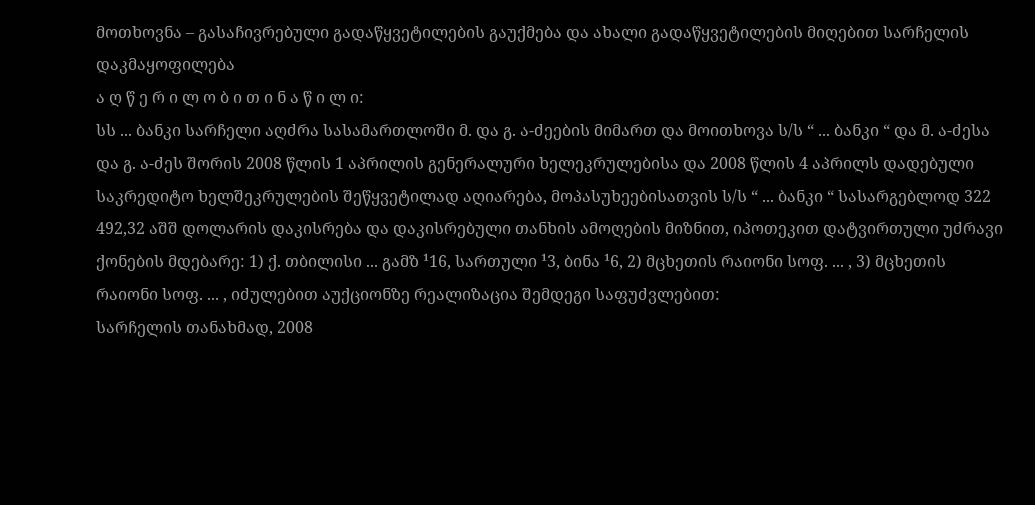მოთხოვნა – გასაჩივრებული გადაწყვეტილების გაუქმება და ახალი გადაწყვეტილების მიღებით სარჩელის დაკმაყოფილება
ა ღ წ ე რ ი ლ ო ბ ი თ ი ნ ა წ ი ლ ი:
სს ... ბანკი სარჩელი აღძრა სასამართლოში მ. და გ. ა-ძეების მიმართ და მოითხოვა ს/ს “ ... ბანკი “ და მ. ა-ძესა და გ. ა-ძეს შორის 2008 წლის 1 აპრილის გენერალური ხელეკრულებისა და 2008 წლის 4 აპრილს დადებული საკრედიტო ხელშეკრულების შეწყვეტილად აღიარება, მოპასუხეებისათვის ს/ს “ ... ბანკი “ სასარგებლოდ 322 492,32 აშშ დოლარის დაკისრება და დაკისრებული თანხის ამოღების მიზნით, იპოთეკით დატვირთული უძრავი ქონების მდებარე: 1) ქ. თბილისი ... გამზ ¹16, სართული ¹3, ბინა ¹6, 2) მცხეთის რაიონი სოფ. ... , 3) მცხეთის რაიონი სოფ. ... , იძულებით აუქციონზე რეალიზაცია შემდეგი საფუძვლებით:
სარჩელის თანახმად, 2008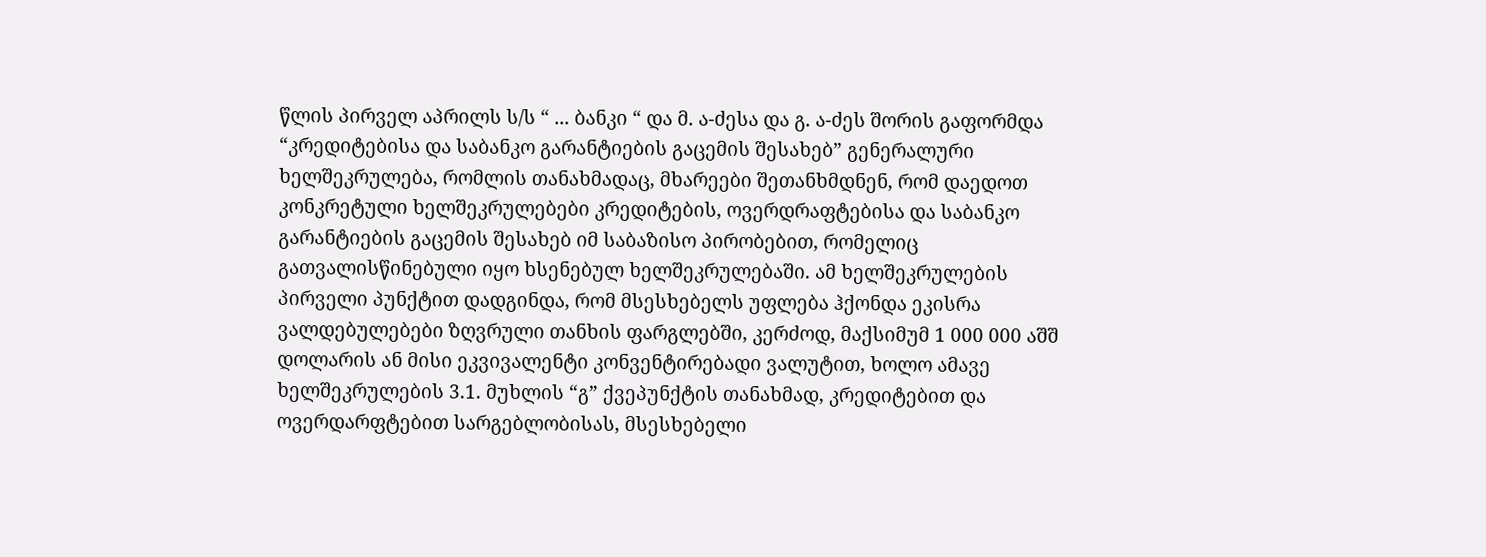წლის პირველ აპრილს ს/ს “ ... ბანკი “ და მ. ა-ძესა და გ. ა-ძეს შორის გაფორმდა “კრედიტებისა და საბანკო გარანტიების გაცემის შესახებ” გენერალური ხელშეკრულება, რომლის თანახმადაც, მხარეები შეთანხმდნენ, რომ დაედოთ კონკრეტული ხელშეკრულებები კრედიტების, ოვერდრაფტებისა და საბანკო გარანტიების გაცემის შესახებ იმ საბაზისო პირობებით, რომელიც გათვალისწინებული იყო ხსენებულ ხელშეკრულებაში. ამ ხელშეკრულების პირველი პუნქტით დადგინდა, რომ მსესხებელს უფლება ჰქონდა ეკისრა ვალდებულებები ზღვრული თანხის ფარგლებში, კერძოდ, მაქსიმუმ 1 000 000 აშშ დოლარის ან მისი ეკვივალენტი კონვენტირებადი ვალუტით, ხოლო ამავე ხელშეკრულების 3.1. მუხლის “გ” ქვეპუნქტის თანახმად, კრედიტებით და ოვერდარფტებით სარგებლობისას, მსესხებელი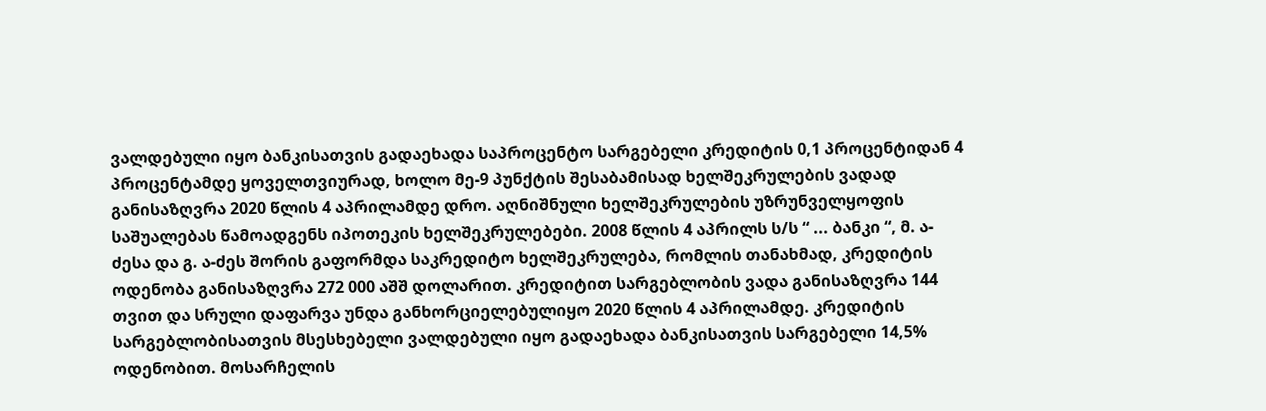ვალდებული იყო ბანკისათვის გადაეხადა საპროცენტო სარგებელი კრედიტის 0,1 პროცენტიდან 4 პროცენტამდე ყოველთვიურად, ხოლო მე-9 პუნქტის შესაბამისად ხელშეკრულების ვადად განისაზღვრა 2020 წლის 4 აპრილამდე დრო. აღნიშნული ხელშეკრულების უზრუნველყოფის საშუალებას წამოადგენს იპოთეკის ხელშეკრულებები. 2008 წლის 4 აპრილს ს/ს “ ... ბანკი “, მ. ა-ძესა და გ. ა-ძეს შორის გაფორმდა საკრედიტო ხელშეკრულება, რომლის თანახმად, კრედიტის ოდენობა განისაზღვრა 272 000 აშშ დოლარით. კრედიტით სარგებლობის ვადა განისაზღვრა 144 თვით და სრული დაფარვა უნდა განხორციელებულიყო 2020 წლის 4 აპრილამდე. კრედიტის სარგებლობისათვის მსესხებელი ვალდებული იყო გადაეხადა ბანკისათვის სარგებელი 14,5% ოდენობით. მოსარჩელის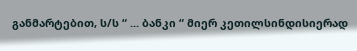განმარტებით, ს/ს “ ... ბანკი “ მიერ კეთილსინდისიერად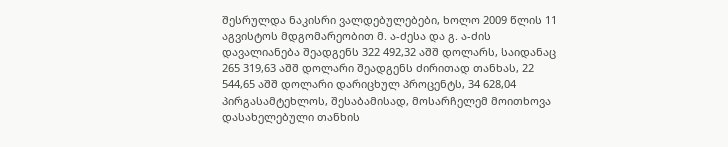შესრულდა ნაკისრი ვალდებულებები, ხოლო 2009 წლის 11 აგვისტოს მდგომარეობით მ. ა-ძესა და გ. ა-ძის დავალიანება შეადგენს 322 492,32 აშშ დოლარს, საიდანაც 265 319,63 აშშ დოლარი შეადგენს ძირითად თანხას, 22 544,65 აშშ დოლარი დარიცხულ პროცენტს, 34 628,04 პირგასამტეხლოს, შესაბამისად, მოსარჩელემ მოითხოვა დასახელებული თანხის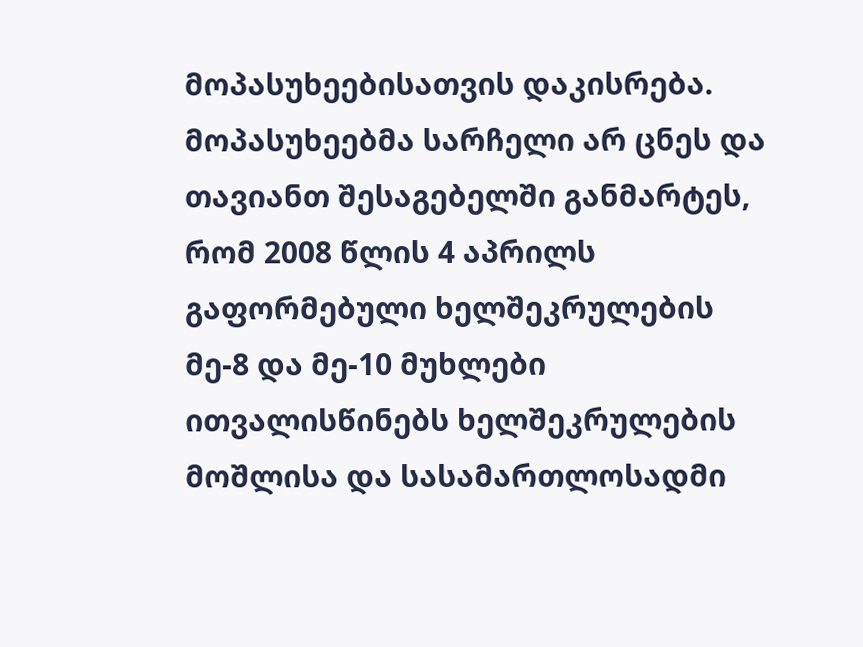მოპასუხეებისათვის დაკისრება.
მოპასუხეებმა სარჩელი არ ცნეს და თავიანთ შესაგებელში განმარტეს, რომ 2008 წლის 4 აპრილს გაფორმებული ხელშეკრულების მე-8 და მე-10 მუხლები ითვალისწინებს ხელშეკრულების მოშლისა და სასამართლოსადმი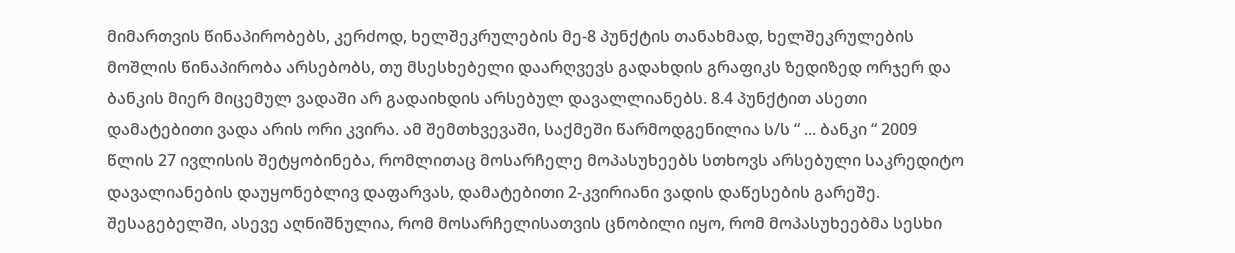მიმართვის წინაპირობებს, კერძოდ, ხელშეკრულების მე-8 პუნქტის თანახმად, ხელშეკრულების მოშლის წინაპირობა არსებობს, თუ მსესხებელი დაარღვევს გადახდის გრაფიკს ზედიზედ ორჯერ და ბანკის მიერ მიცემულ ვადაში არ გადაიხდის არსებულ დავალლიანებს. 8.4 პუნქტით ასეთი დამატებითი ვადა არის ორი კვირა. ამ შემთხვევაში, საქმეში წარმოდგენილია ს/ს “ ... ბანკი “ 2009 წლის 27 ივლისის შეტყობინება, რომლითაც მოსარჩელე მოპასუხეებს სთხოვს არსებული საკრედიტო დავალიანების დაუყონებლივ დაფარვას, დამატებითი 2-კვირიანი ვადის დაწესების გარეშე. შესაგებელში, ასევე აღნიშნულია, რომ მოსარჩელისათვის ცნობილი იყო, რომ მოპასუხეებმა სესხი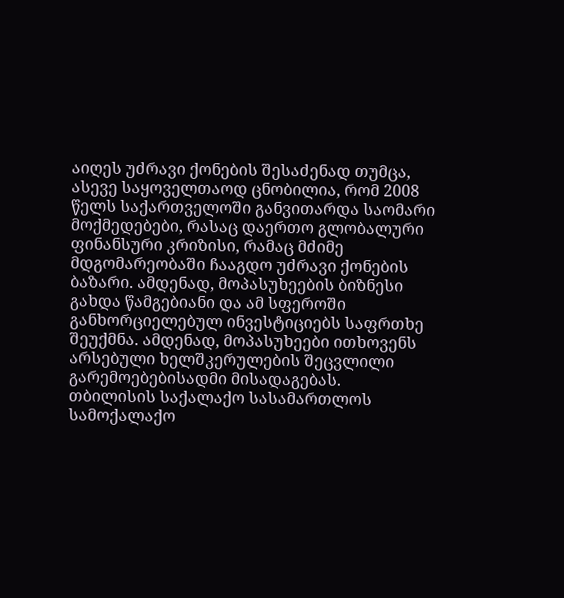აიღეს უძრავი ქონების შესაძენად თუმცა, ასევე საყოველთაოდ ცნობილია, რომ 2008 წელს საქართველოში განვითარდა საომარი მოქმედებები, რასაც დაერთო გლობალური ფინანსური კრიზისი, რამაც მძიმე მდგომარეობაში ჩააგდო უძრავი ქონების ბაზარი. ამდენად, მოპასუხეების ბიზნესი გახდა წამგებიანი და ამ სფეროში განხორციელებულ ინვესტიციებს საფრთხე შეუქმნა. ამდენად, მოპასუხეები ითხოვენს არსებული ხელშკერულების შეცვლილი გარემოებებისადმი მისადაგებას.
თბილისის საქალაქო სასამართლოს სამოქალაქო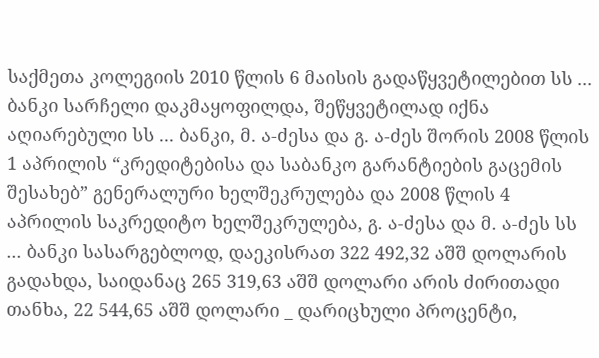საქმეთა კოლეგიის 2010 წლის 6 მაისის გადაწყვეტილებით სს ... ბანკი სარჩელი დაკმაყოფილდა, შეწყვეტილად იქნა აღიარებული სს ... ბანკი, მ. ა-ძესა და გ. ა-ძეს შორის 2008 წლის 1 აპრილის “კრედიტებისა და საბანკო გარანტიების გაცემის შესახებ” გენერალური ხელშეკრულება და 2008 წლის 4 აპრილის საკრედიტო ხელშეკრულება, გ. ა-ძესა და მ. ა-ძეს სს ... ბანკი სასარგებლოდ, დაეკისრათ 322 492,32 აშშ დოლარის გადახდა, საიდანაც 265 319,63 აშშ დოლარი არის ძირითადი თანხა, 22 544,65 აშშ დოლარი _ დარიცხული პროცენტი,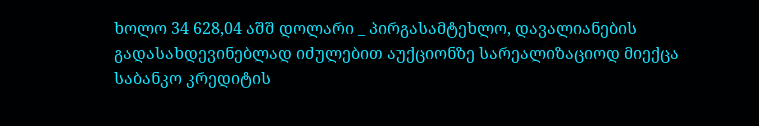ხოლო 34 628,04 აშშ დოლარი _ პირგასამტეხლო, დავალიანების გადასახდევინებლად იძულებით აუქციონზე სარეალიზაციოდ მიექცა საბანკო კრედიტის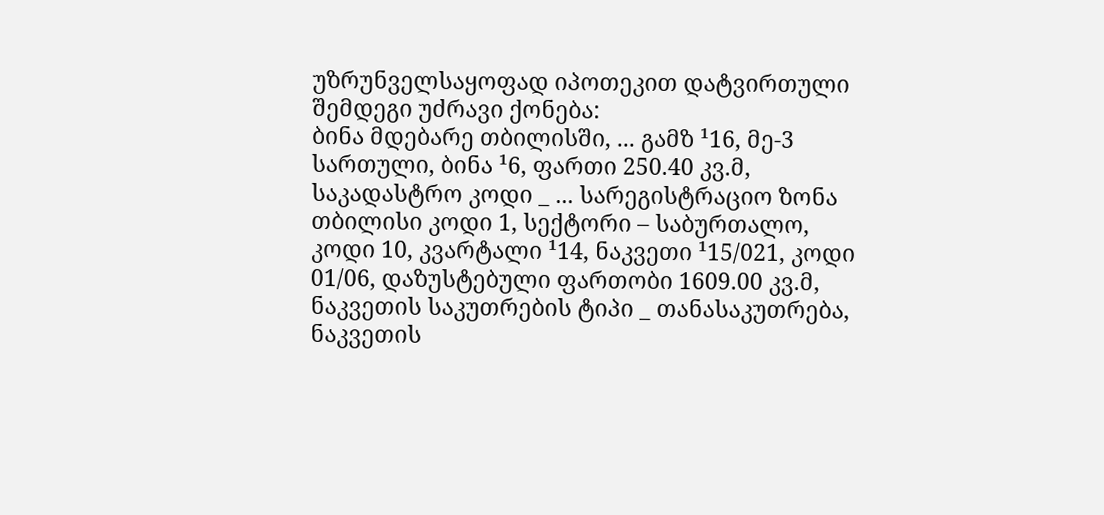უზრუნველსაყოფად იპოთეკით დატვირთული შემდეგი უძრავი ქონება:
ბინა მდებარე თბილისში, ... გამზ ¹16, მე-3 სართული, ბინა ¹6, ფართი 250.40 კვ.მ, საკადასტრო კოდი _ ... სარეგისტრაციო ზონა თბილისი კოდი 1, სექტორი – საბურთალო, კოდი 10, კვარტალი ¹14, ნაკვეთი ¹15/021, კოდი 01/06, დაზუსტებული ფართობი 1609.00 კვ.მ, ნაკვეთის საკუთრების ტიპი _ თანასაკუთრება, ნაკვეთის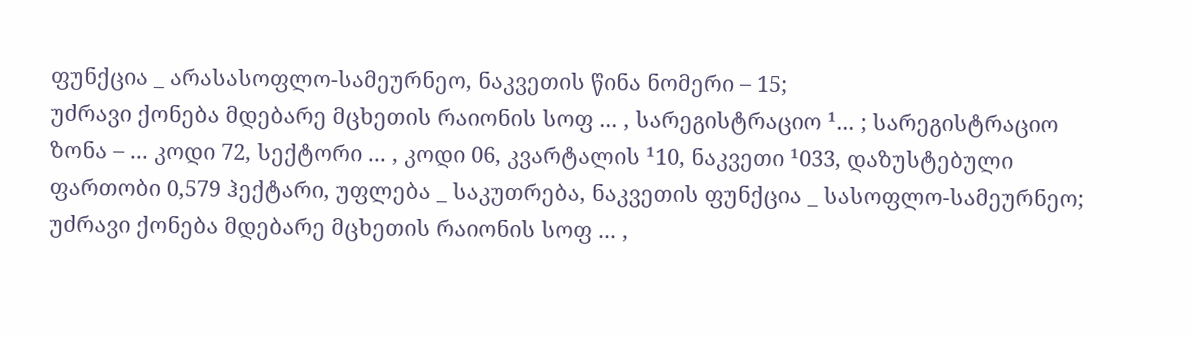ფუნქცია _ არასასოფლო-სამეურნეო, ნაკვეთის წინა ნომერი – 15;
უძრავი ქონება მდებარე მცხეთის რაიონის სოფ ... , სარეგისტრაციო ¹... ; სარეგისტრაციო ზონა – ... კოდი 72, სექტორი ... , კოდი 06, კვარტალის ¹10, ნაკვეთი ¹033, დაზუსტებული ფართობი 0,579 ჰექტარი, უფლება _ საკუთრება, ნაკვეთის ფუნქცია _ სასოფლო-სამეურნეო;
უძრავი ქონება მდებარე მცხეთის რაიონის სოფ ... ,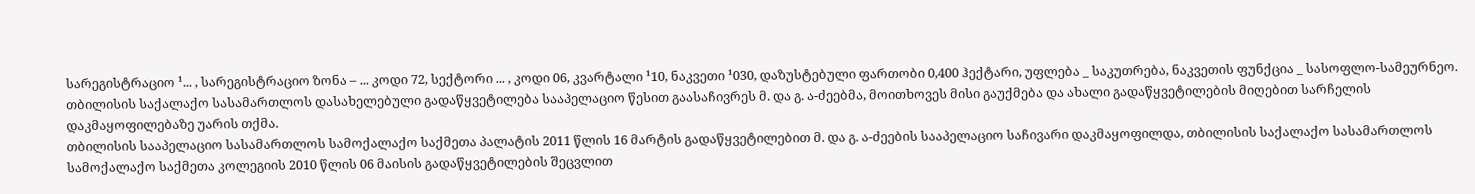სარეგისტრაციო ¹... , სარეგისტრაციო ზონა – ... კოდი 72, სექტორი ... , კოდი 06, კვარტალი ¹10, ნაკვეთი ¹030, დაზუსტებული ფართობი 0,400 ჰექტარი, უფლება _ საკუთრება, ნაკვეთის ფუნქცია _ სასოფლო-სამეურნეო.
თბილისის საქალაქო სასამართლოს დასახელებული გადაწყვეტილება სააპელაციო წესით გაასაჩივრეს მ. და გ. ა-ძეებმა, მოითხოვეს მისი გაუქმება და ახალი გადაწყვეტილების მიღებით სარჩელის დაკმაყოფილებაზე უარის თქმა.
თბილისის სააპელაციო სასამართლოს სამოქალაქო საქმეთა პალატის 2011 წლის 16 მარტის გადაწყვეტილებით მ. და გ. ა-ძეების სააპელაციო საჩივარი დაკმაყოფილდა, თბილისის საქალაქო სასამართლოს სამოქალაქო საქმეთა კოლეგიის 2010 წლის 06 მაისის გადაწყვეტილების შეცვლით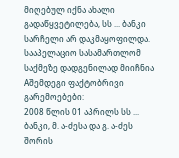მიღებულ იქნა ახალი გადაწყვეტილება, სს ... ბანკი სარჩელი არ დაკმაყოფილდა.
სააპელაციო სასამართლომ საქმეზე დადგენილად მიიჩნია Aშემდეგი ფაქტობრივი გარემოებები:
2008 წლის 01 აპრილს სს ... ბანკი, მ. ა-ძესა და გ. ა-ძეს შორის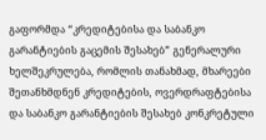გაფორმდა “კრედიტებისა და საბანკო გარანტიების გაცემის შესახებ” გენერალური ხელშეკრულება, რომლის თანახმად, მხარეები შეთანხმდნენ კრედიტების, ოვერდრაფტებისა და საბანკო გარანტიების შესახებ კონკრეტული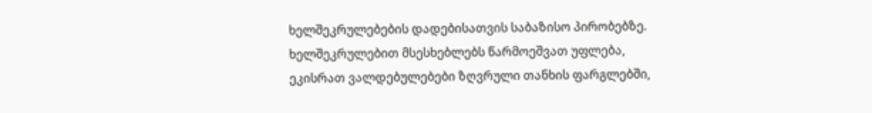ხელშეკრულებების დადებისათვის საბაზისო პირობებზე. ხელშეკრულებით მსესხებლებს წარმოეშვათ უფლება, ეკისრათ ვალდებულებები ზღვრული თანხის ფარგლებში,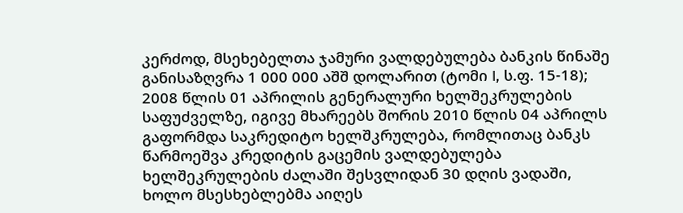კერძოდ, მსეხებელთა ჯამური ვალდებულება ბანკის წინაშე განისაზღვრა 1 000 000 აშშ დოლარით (ტომი I, ს.ფ. 15-18);
2008 წლის 01 აპრილის გენერალური ხელშეკრულების საფუძველზე, იგივე მხარეებს შორის 2010 წლის 04 აპრილს გაფორმდა საკრედიტო ხელშკრულება, რომლითაც ბანკს წარმოეშვა კრედიტის გაცემის ვალდებულება ხელშეკრულების ძალაში შესვლიდან 30 დღის ვადაში, ხოლო მსესხებლებმა აიღეს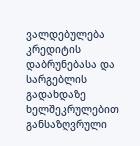ვალდებულება კრედიტის დაბრუნებასა და სარგებლის გადახდაზე ხელშეკრულებით განსაზღვრული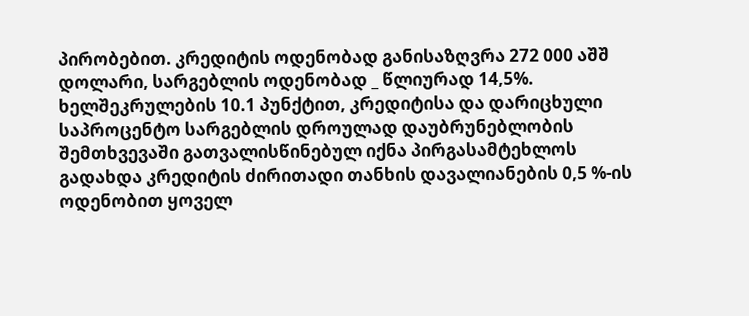პირობებით. კრედიტის ოდენობად განისაზღვრა 272 000 აშშ დოლარი, სარგებლის ოდენობად _ წლიურად 14,5%. ხელშეკრულების 10.1 პუნქტით, კრედიტისა და დარიცხული საპროცენტო სარგებლის დროულად დაუბრუნებლობის შემთხვევაში გათვალისწინებულ იქნა პირგასამტეხლოს გადახდა კრედიტის ძირითადი თანხის დავალიანების 0,5 %-ის ოდენობით ყოველ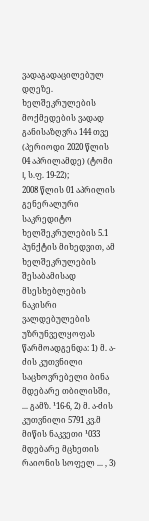ვადაგადაცილებულ დღეზე. ხელშეკრულების მოქმედების ვადად განისაზღვრა 144 თვე (პერიოდი 2020 წლის 04 აპრილამდე) (ტომი I, ს.ფ. 19-22);
2008 წლის 01 აპრილის გენერალური საკრედიტო ხელშეკრულების 5.1 პუნქტის მიხედვით, ამ ხელშეკრულების შესაბამისად მსესხებლების ნაკისრი ვალდებულების უზრუნველყოფას წარმოადგენდა: 1) მ. ა-ძის კუთვნილი საცხოვრებელი ბინა მდებარე თბილისში, ... გამზ. ¹16-6, 2) მ. ა-ძის კუთვნილი 5791 კვ.მ მიწის ნაკვეთი ¹033 მდებარე მცხეთის რაიონის სოფელ ... , 3)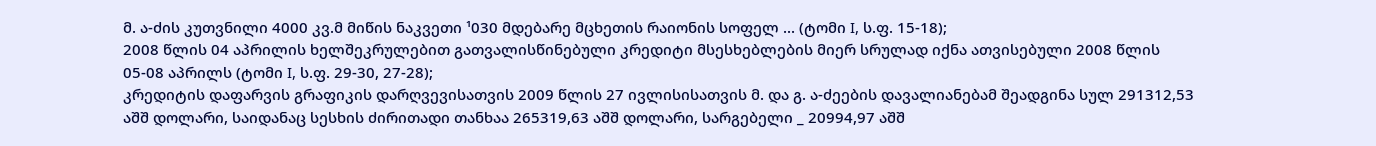მ. ა-ძის კუთვნილი 4000 კვ.მ მიწის ნაკვეთი ¹030 მდებარე მცხეთის რაიონის სოფელ ... (ტომი I, ს.ფ. 15-18);
2008 წლის 04 აპრილის ხელშეკრულებით გათვალისწინებული კრედიტი მსესხებლების მიერ სრულად იქნა ათვისებული 2008 წლის 05-08 აპრილს (ტომი I, ს.ფ. 29-30, 27-28);
კრედიტის დაფარვის გრაფიკის დარღვევისათვის 2009 წლის 27 ივლისისათვის მ. და გ. ა-ძეების დავალიანებამ შეადგინა სულ 291312,53 აშშ დოლარი, საიდანაც სესხის ძირითადი თანხაა 265319,63 აშშ დოლარი, სარგებელი _ 20994,97 აშშ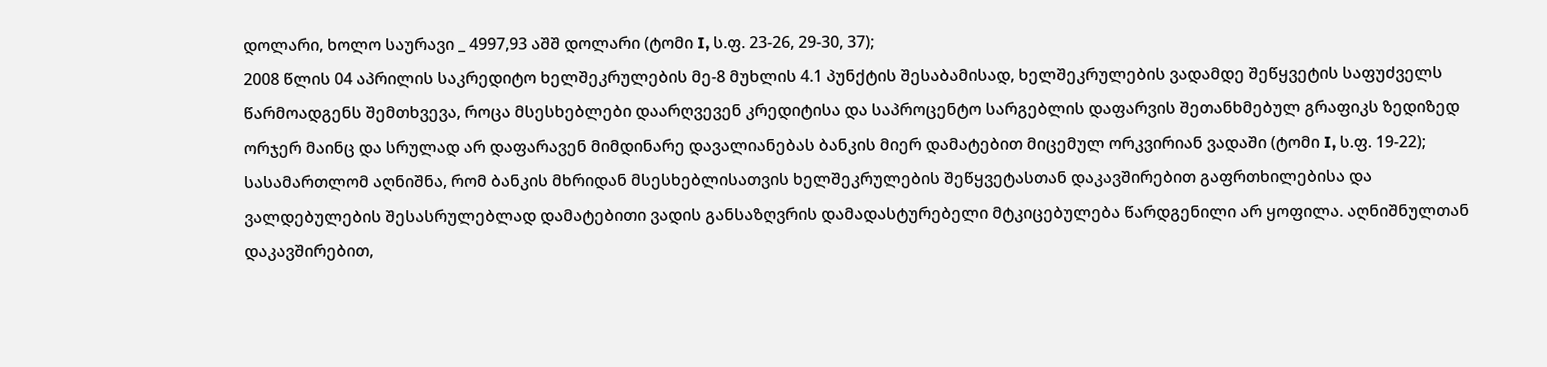დოლარი, ხოლო საურავი _ 4997,93 აშშ დოლარი (ტომი I, ს.ფ. 23-26, 29-30, 37);
2008 წლის 04 აპრილის საკრედიტო ხელშეკრულების მე-8 მუხლის 4.1 პუნქტის შესაბამისად, ხელშეკრულების ვადამდე შეწყვეტის საფუძველს წარმოადგენს შემთხვევა, როცა მსესხებლები დაარღვევენ კრედიტისა და საპროცენტო სარგებლის დაფარვის შეთანხმებულ გრაფიკს ზედიზედ ორჯერ მაინც და სრულად არ დაფარავენ მიმდინარე დავალიანებას ბანკის მიერ დამატებით მიცემულ ორკვირიან ვადაში (ტომი I, ს.ფ. 19-22);
სასამართლომ აღნიშნა, რომ ბანკის მხრიდან მსესხებლისათვის ხელშეკრულების შეწყვეტასთან დაკავშირებით გაფრთხილებისა და ვალდებულების შესასრულებლად დამატებითი ვადის განსაზღვრის დამადასტურებელი მტკიცებულება წარდგენილი არ ყოფილა. აღნიშნულთან დაკავშირებით,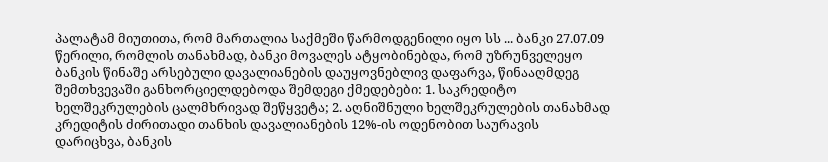პალატამ მიუთითა, რომ მართალია საქმეში წარმოდგენილი იყო სს ... ბანკი 27.07.09 წერილი, რომლის თანახმად, ბანკი მოვალეს ატყობინებდა, რომ უზრუნველეყო ბანკის წინაშე არსებული დავალიანების დაუყოვნებლივ დაფარვა, წინააღმდეგ შემთხვევაში განხორციელდებოდა შემდეგი ქმედებები: 1. საკრედიტო ხელშეკრულების ცალმხრივად შეწყვეტა; 2. აღნიშნული ხელშეკრულების თანახმად კრედიტის ძირითადი თანხის დავალიანების 12%-ის ოდენობით საურავის დარიცხვა, ბანკის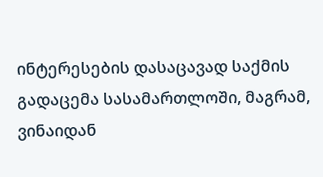ინტერესების დასაცავად საქმის გადაცემა სასამართლოში, მაგრამ, ვინაიდან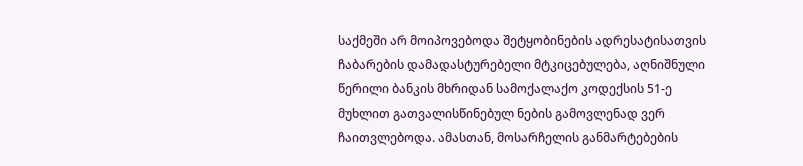საქმეში არ მოიპოვებოდა შეტყობინების ადრესატისათვის ჩაბარების დამადასტურებელი მტკიცებულება, აღნიშნული წერილი ბანკის მხრიდან სამოქალაქო კოდექსის 51-ე მუხლით გათვალისწინებულ ნების გამოვლენად ვერ ჩაითვლებოდა. ამასთან, მოსარჩელის განმარტებების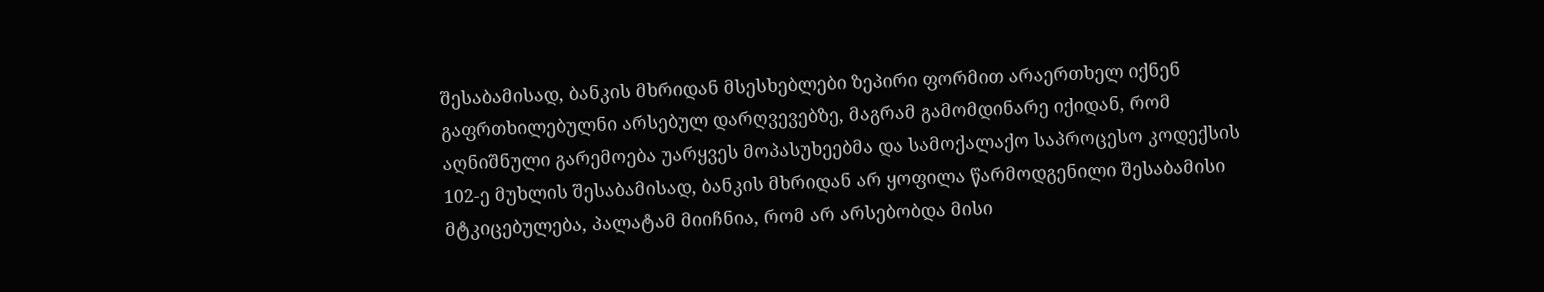შესაბამისად, ბანკის მხრიდან მსესხებლები ზეპირი ფორმით არაერთხელ იქნენ გაფრთხილებულნი არსებულ დარღვევებზე, მაგრამ გამომდინარე იქიდან, რომ აღნიშნული გარემოება უარყვეს მოპასუხეებმა და სამოქალაქო საპროცესო კოდექსის 102-ე მუხლის შესაბამისად, ბანკის მხრიდან არ ყოფილა წარმოდგენილი შესაბამისი მტკიცებულება, პალატამ მიიჩნია, რომ არ არსებობდა მისი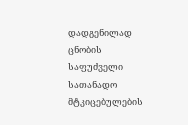დადგენილად ცნობის საფუძველი სათანადო მტკიცებულების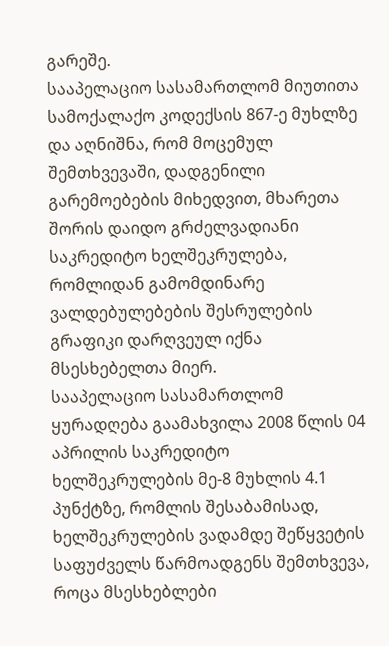გარეშე.
სააპელაციო სასამართლომ მიუთითა სამოქალაქო კოდექსის 867-ე მუხლზე და აღნიშნა, რომ მოცემულ შემთხვევაში, დადგენილი გარემოებების მიხედვით, მხარეთა შორის დაიდო გრძელვადიანი საკრედიტო ხელშეკრულება, რომლიდან გამომდინარე ვალდებულებების შესრულების გრაფიკი დარღვეულ იქნა მსესხებელთა მიერ.
სააპელაციო სასამართლომ ყურადღება გაამახვილა 2008 წლის 04 აპრილის საკრედიტო ხელშეკრულების მე-8 მუხლის 4.1 პუნქტზე, რომლის შესაბამისად, ხელშეკრულების ვადამდე შეწყვეტის საფუძველს წარმოადგენს შემთხვევა, როცა მსესხებლები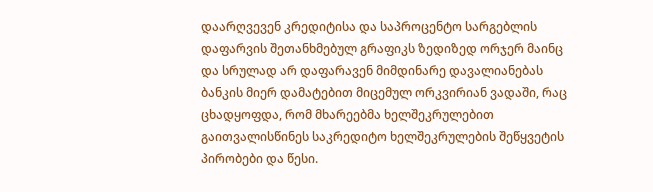დაარღვევენ კრედიტისა და საპროცენტო სარგებლის დაფარვის შეთანხმებულ გრაფიკს ზედიზედ ორჯერ მაინც და სრულად არ დაფარავენ მიმდინარე დავალიანებას ბანკის მიერ დამატებით მიცემულ ორკვირიან ვადაში, რაც ცხადყოფდა, რომ მხარეებმა ხელშეკრულებით გაითვალისწინეს საკრედიტო ხელშეკრულების შეწყვეტის პირობები და წესი.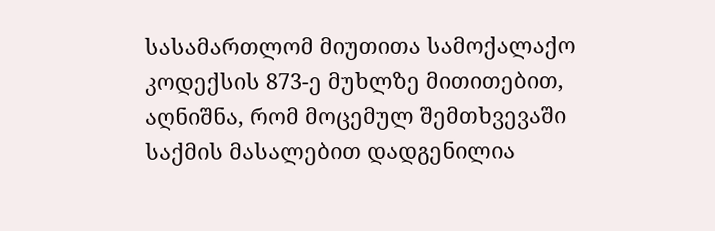სასამართლომ მიუთითა სამოქალაქო კოდექსის 873-ე მუხლზე მითითებით, აღნიშნა, რომ მოცემულ შემთხვევაში საქმის მასალებით დადგენილია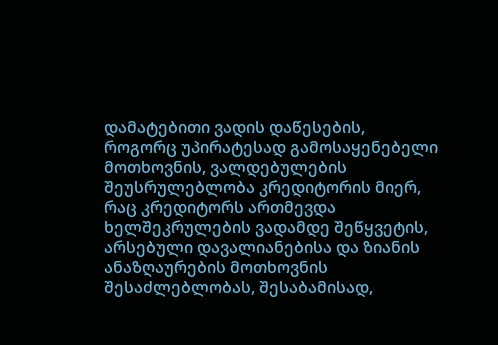დამატებითი ვადის დაწესების, როგორც უპირატესად გამოსაყენებელი მოთხოვნის, ვალდებულების შეუსრულებლობა კრედიტორის მიერ, რაც კრედიტორს ართმევდა ხელშეკრულების ვადამდე შეწყვეტის, არსებული დავალიანებისა და ზიანის ანაზღაურების მოთხოვნის შესაძლებლობას, შესაბამისად,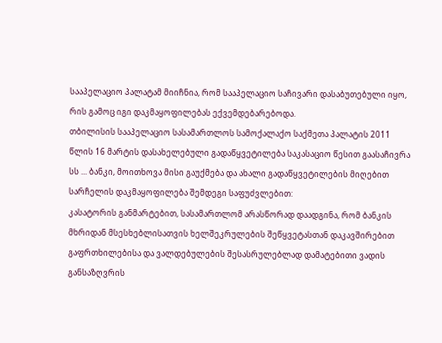სააპელაციო პალატამ მიიჩნია, რომ სააპელაციო საჩივარი დასაბუთებული იყო, რის გამოც იგი დაკმაყოფილებას ექვემდებარებოდა.
თბილისის სააპელაციო სასამართლოს სამოქალაქო საქმეთა პალატის 2011 წლის 16 მარტის დასახელებული გადაწყვეტილება საკასაციო წესით გაასაჩივრა სს ... ბანკი, მოითხოვა მისი გაუქმება და ახალი გადაწყვეტილების მიღებით სარჩელის დაკმაყოფილება შემდეგი საფუძვლებით:
კასატორის განმარტებით, სასამართლომ არასწორად დაადგინა, რომ ბანკის მხრიდან მსესხებლისათვის ხელშეკრულების შეწყვეტასთან დაკავშირებით გაფრთხილებისა და ვალდებულების შესასრულებლად დამატებითი ვადის განსაზღვრის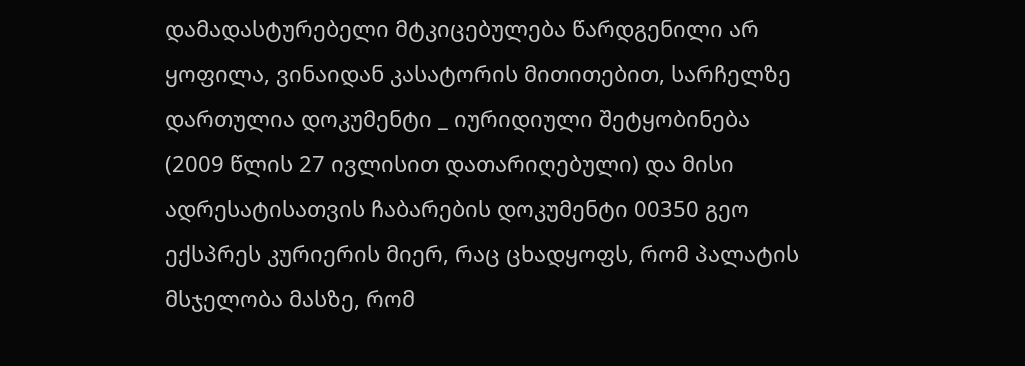დამადასტურებელი მტკიცებულება წარდგენილი არ ყოფილა, ვინაიდან კასატორის მითითებით, სარჩელზე დართულია დოკუმენტი _ იურიდიული შეტყობინება (2009 წლის 27 ივლისით დათარიღებული) და მისი ადრესატისათვის ჩაბარების დოკუმენტი 00350 გეო ექსპრეს კურიერის მიერ, რაც ცხადყოფს, რომ პალატის მსჯელობა მასზე, რომ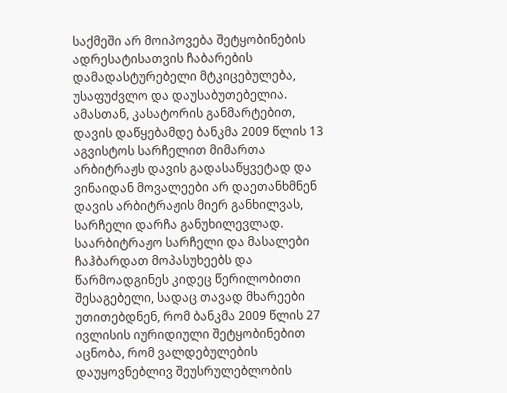საქმეში არ მოიპოვება შეტყობინების ადრესატისათვის ჩაბარების დამადასტურებელი მტკიცებულება, უსაფუძვლო და დაუსაბუთებელია. ამასთან, კასატორის განმარტებით, დავის დაწყებამდე ბანკმა 2009 წლის 13 აგვისტოს სარჩელით მიმართა არბიტრაჟს დავის გადასაწყვეტად და ვინაიდან მოვალეები არ დაეთანხმნენ დავის არბიტრაჟის მიერ განხილვას, სარჩელი დარჩა განუხილევლად. საარბიტრაჟო სარჩელი და მასალები ჩაჰბარდათ მოპასუხეებს და წარმოადგინეს კიდეც წერილობითი შესაგებელი, სადაც თავად მხარეები უთითებდნენ, რომ ბანკმა 2009 წლის 27 ივლისის იურიდიული შეტყობინებით აცნობა, რომ ვალდებულების დაუყოვნებლივ შეუსრულებლობის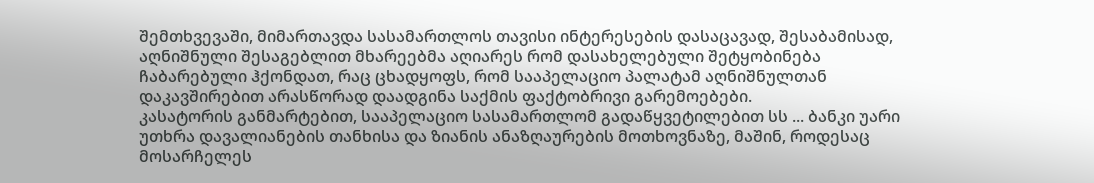შემთხვევაში, მიმართავდა სასამართლოს თავისი ინტერესების დასაცავად, შესაბამისად, აღნიშნული შესაგებლით მხარეებმა აღიარეს რომ დასახელებული შეტყობინება ჩაბარებული ჰქონდათ, რაც ცხადყოფს, რომ სააპელაციო პალატამ აღნიშნულთან დაკავშირებით არასწორად დაადგინა საქმის ფაქტობრივი გარემოებები.
კასატორის განმარტებით, სააპელაციო სასამართლომ გადაწყვეტილებით სს ... ბანკი უარი უთხრა დავალიანების თანხისა და ზიანის ანაზღაურების მოთხოვნაზე, მაშინ, როდესაც მოსარჩელეს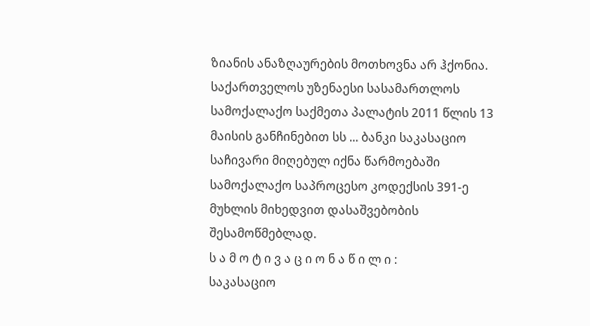ზიანის ანაზღაურების მოთხოვნა არ ჰქონია.
საქართველოს უზენაესი სასამართლოს სამოქალაქო საქმეთა პალატის 2011 წლის 13 მაისის განჩინებით სს ... ბანკი საკასაციო საჩივარი მიღებულ იქნა წარმოებაში სამოქალაქო საპროცესო კოდექსის 391-ე მუხლის მიხედვით დასაშვებობის შესამოწმებლად.
ს ა მ ო ტ ი ვ ა ც ი ო ნ ა წ ი ლ ი :
საკასაციო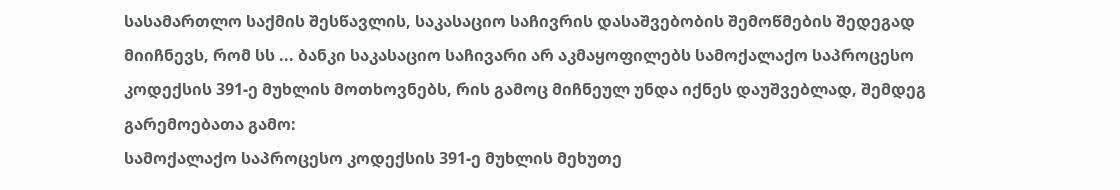სასამართლო საქმის შესწავლის, საკასაციო საჩივრის დასაშვებობის შემოწმების შედეგად მიიჩნევს, რომ სს ... ბანკი საკასაციო საჩივარი არ აკმაყოფილებს სამოქალაქო საპროცესო კოდექსის 391-ე მუხლის მოთხოვნებს, რის გამოც მიჩნეულ უნდა იქნეს დაუშვებლად, შემდეგ გარემოებათა გამო:
სამოქალაქო საპროცესო კოდექსის 391-ე მუხლის მეხუთე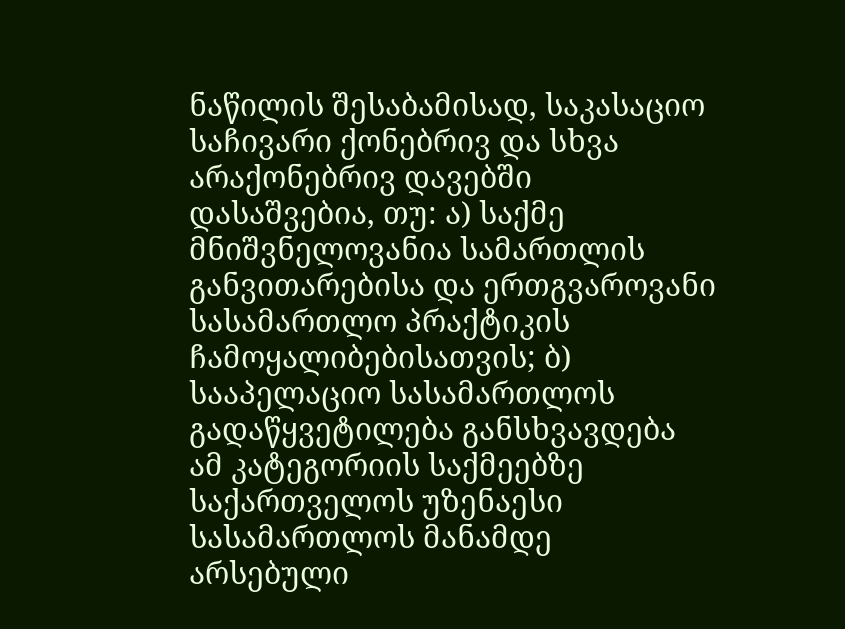ნაწილის შესაბამისად, საკასაციო საჩივარი ქონებრივ და სხვა არაქონებრივ დავებში დასაშვებია, თუ: ა) საქმე მნიშვნელოვანია სამართლის განვითარებისა და ერთგვაროვანი სასამართლო პრაქტიკის ჩამოყალიბებისათვის; ბ) სააპელაციო სასამართლოს გადაწყვეტილება განსხვავდება ამ კატეგორიის საქმეებზე საქართველოს უზენაესი სასამართლოს მანამდე არსებული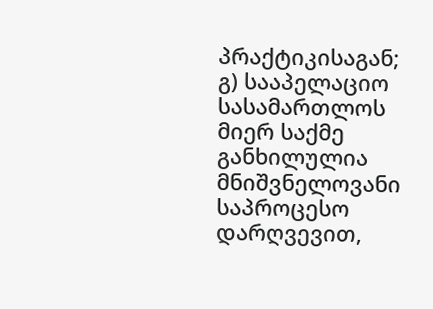პრაქტიკისაგან; გ) სააპელაციო სასამართლოს მიერ საქმე განხილულია მნიშვნელოვანი საპროცესო დარღვევით,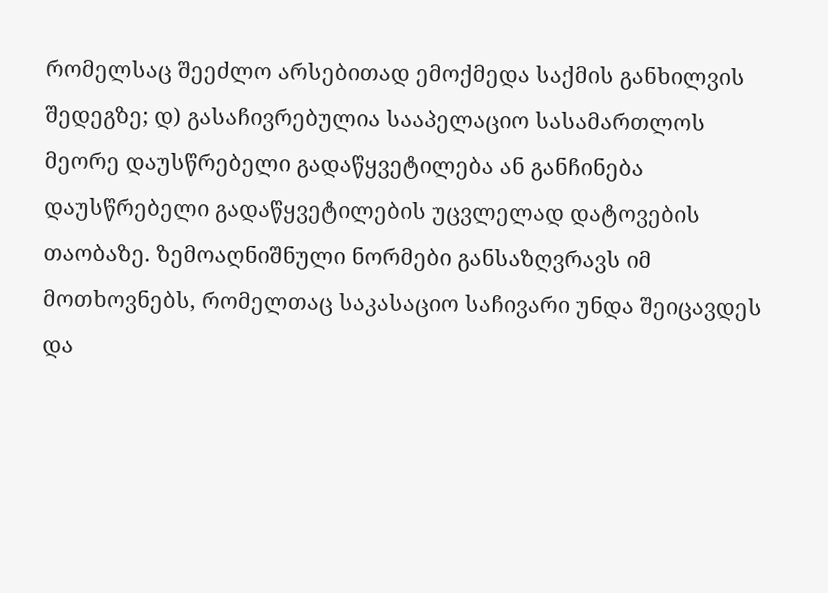რომელსაც შეეძლო არსებითად ემოქმედა საქმის განხილვის შედეგზე; დ) გასაჩივრებულია სააპელაციო სასამართლოს მეორე დაუსწრებელი გადაწყვეტილება ან განჩინება დაუსწრებელი გადაწყვეტილების უცვლელად დატოვების თაობაზე. ზემოაღნიშნული ნორმები განსაზღვრავს იმ მოთხოვნებს, რომელთაც საკასაციო საჩივარი უნდა შეიცავდეს და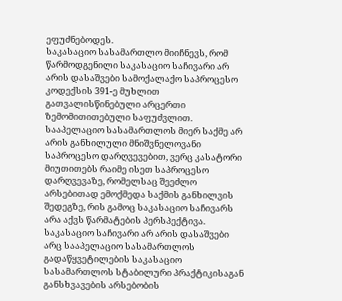ეფუძნებოდეს.
საკასაციო სასამართლო მიიჩნევს, რომ წარმოდგენილი საკასაციო საჩივარი არ არის დასაშვები სამოქალაქო საპროცესო კოდექსის 391-ე მუხლით გათვალისწინებული არცერთი ზემომითითებული საფუძვლით.
სააპელაციო სასამართლოს მიერ საქმე არ არის განხილული მნიშვნელოვანი საპროცესო დარღვევებით, ვერც კასატორი მიუთითებს რაიმე ისეთ საპროცესო დარღვევაზე, რომელსაც შეეძლო არსებითად ემოქმედა საქმის განხილვის შედეგზე, რის გამოც საკასაციო საჩივარს არა აქვს წარმატების პერსპექტივა.
საკასაციო საჩივარი არ არის დასაშვები არც სააპელაციო სასამართლოს გადაწყვეტილების საკასაციო სასამართლოს სტაბილური პრაქტიკისაგან განსხვავების არსებობის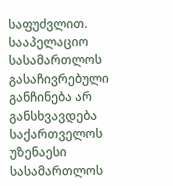საფუძვლით. სააპელაციო სასამართლოს გასაჩივრებული განჩინება არ განსხვავდება საქართველოს უზენაესი სასამართლოს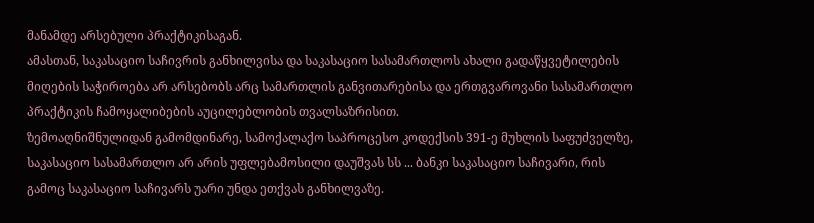მანამდე არსებული პრაქტიკისაგან.
ამასთან, საკასაციო საჩივრის განხილვისა და საკასაციო სასამართლოს ახალი გადაწყვეტილების მიღების საჭიროება არ არსებობს არც სამართლის განვითარებისა და ერთგვაროვანი სასამართლო პრაქტიკის ჩამოყალიბების აუცილებლობის თვალსაზრისით.
ზემოაღნიშნულიდან გამომდინარე, სამოქალაქო საპროცესო კოდექსის 391-ე მუხლის საფუძველზე, საკასაციო სასამართლო არ არის უფლებამოსილი დაუშვას სს ... ბანკი საკასაციო საჩივარი, რის გამოც საკასაციო საჩივარს უარი უნდა ეთქვას განხილვაზე.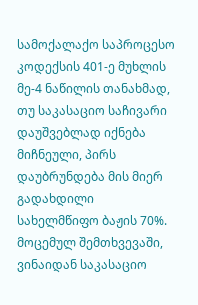სამოქალაქო საპროცესო კოდექსის 401-ე მუხლის მე-4 ნაწილის თანახმად, თუ საკასაციო საჩივარი დაუშვებლად იქნება მიჩნეული, პირს დაუბრუნდება მის მიერ გადახდილი სახელმწიფო ბაჟის 70%. მოცემულ შემთხვევაში, ვინაიდან საკასაციო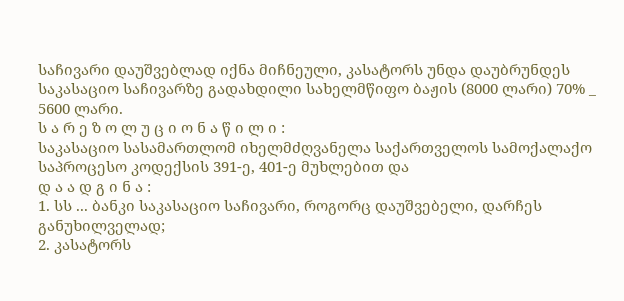საჩივარი დაუშვებლად იქნა მიჩნეული, კასატორს უნდა დაუბრუნდეს საკასაციო საჩივარზე გადახდილი სახელმწიფო ბაჟის (8000 ლარი) 70% _ 5600 ლარი.
ს ა რ ე ზ ო ლ უ ც ი ო ნ ა წ ი ლ ი :
საკასაციო სასამართლომ იხელმძღვანელა საქართველოს სამოქალაქო საპროცესო კოდექსის 391-ე, 401-ე მუხლებით და
დ ა ა დ გ ი ნ ა :
1. სს ... ბანკი საკასაციო საჩივარი, როგორც დაუშვებელი, დარჩეს განუხილველად;
2. კასატორს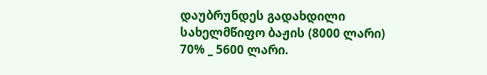დაუბრუნდეს გადახდილი სახელმწიფო ბაჟის (8000 ლარი) 70% _ 5600 ლარი.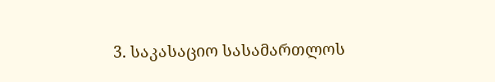3. საკასაციო სასამართლოს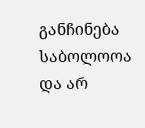განჩინება საბოლოოა და არ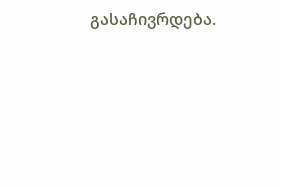გასაჩივრდება.